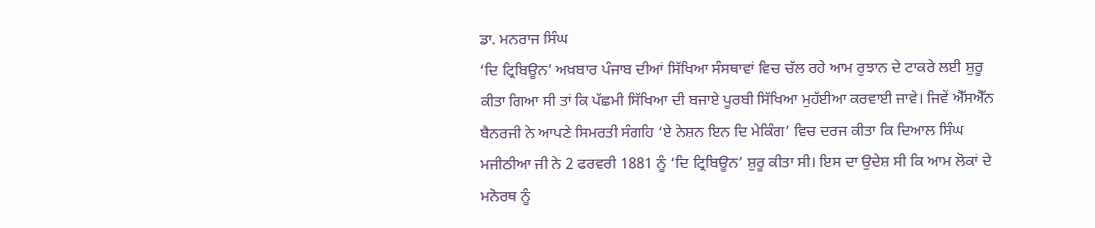ਡਾ. ਮਨਰਾਜ ਸਿੰਘ
‘ਦਿ ਟ੍ਰਿਬਿਊਨ’ ਅਖ਼ਬਾਰ ਪੰਜਾਬ ਦੀਆਂ ਸਿੱਖਿਆ ਸੰਸਥਾਵਾਂ ਵਿਚ ਚੱਲ ਰਹੇ ਆਮ ਰੁਝਾਨ ਦੇ ਟਾਕਰੇ ਲਈ ਸ਼ੁਰੂ ਕੀਤਾ ਗਿਆ ਸੀ ਤਾਂ ਕਿ ਪੱਛਮੀ ਸਿੱਖਿਆ ਦੀ ਬਜਾਏ ਪੂਰਬੀ ਸਿੱਖਿਆ ਮੁਹੱਈਆ ਕਰਵਾਈ ਜਾਵੇ। ਜਿਵੇਂ ਐੱਸਐੱਨ ਬੈਨਰਜੀ ਨੇ ਆਪਣੇ ਸਿਮਰਤੀ ਸੰਗਹਿ ‘ਏ ਨੇਸ਼ਨ ਇਨ ਦਿ ਮੇਕਿੰਗ’ ਵਿਚ ਦਰਜ ਕੀਤਾ ਕਿ ਦਿਆਲ ਸਿੰਘ ਮਜੀਠੀਆ ਜੀ ਨੇ 2 ਫਰਵਰੀ 1881 ਨੂੰ ‘ਦਿ ਟ੍ਰਿਬਿਊਨ’ ਸ਼ੁਰੂ ਕੀਤਾ ਸੀ। ਇਸ ਦਾ ਉਦੇਸ਼ ਸੀ ਕਿ ਆਮ ਲੋਕਾਂ ਦੇ ਮਨੋਰਥ ਨੂੰ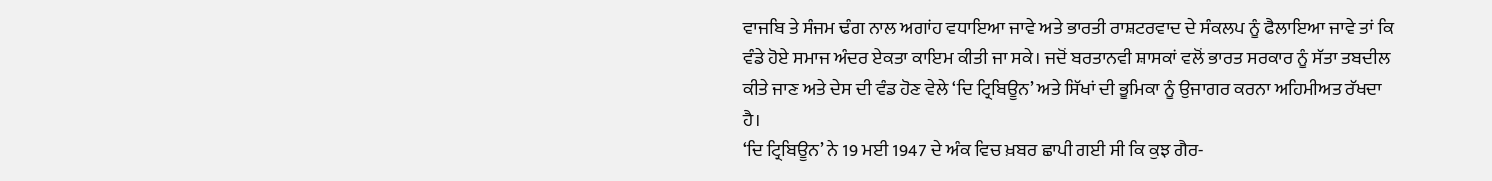ਵਾਜਬਿ ਤੇ ਸੰਜਮ ਢੰਗ ਨਾਲ ਅਗਾਂਹ ਵਧਾਇਆ ਜਾਵੇ ਅਤੇ ਭਾਰਤੀ ਰਾਸ਼ਟਰਵਾਦ ਦੇ ਸੰਕਲਪ ਨੂੰ ਫੈਲਾਇਆ ਜਾਵੇ ਤਾਂ ਕਿ ਵੰਡੇ ਹੋਏ ਸਮਾਜ ਅੰਦਰ ਏਕਤਾ ਕਾਇਮ ਕੀਤੀ ਜਾ ਸਕੇ। ਜਦੋਂ ਬਰਤਾਨਵੀ ਸ਼ਾਸਕਾਂ ਵਲੋਂ ਭਾਰਤ ਸਰਕਾਰ ਨੂੰ ਸੱਤਾ ਤਬਦੀਲ ਕੀਤੇ ਜਾਣ ਅਤੇ ਦੇਸ ਦੀ ਵੰਡ ਹੋਣ ਵੇਲੇ ‘ਦਿ ਟ੍ਰਿਬਿਊਨ’ ਅਤੇ ਸਿੱਖਾਂ ਦੀ ਭੂਮਿਕਾ ਨੂੰ ਉਜਾਗਰ ਕਰਨਾ ਅਹਿਮੀਅਤ ਰੱਖਦਾ ਹੈ।
‘ਦਿ ਟ੍ਰਿਬਿਊਨ’ ਨੇ 19 ਮਈ 1947 ਦੇ ਅੰਕ ਵਿਚ ਖ਼ਬਰ ਛਾਪੀ ਗਈ ਸੀ ਕਿ ਕੁਝ ਗੈਰ-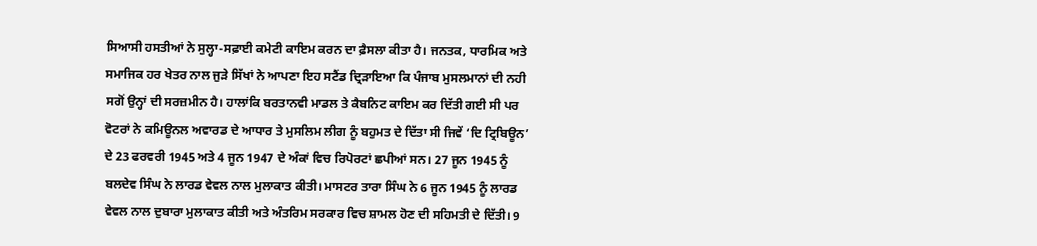ਸਿਆਸੀ ਹਸਤੀਆਂ ਨੇ ਸੁਲ੍ਹਾ-ਸਫ਼ਾਈ ਕਮੇਟੀ ਕਾਇਮ ਕਰਨ ਦਾ ਫ਼ੈਸਲਾ ਕੀਤਾ ਹੈ। ਜਨਤਕ, ਧਾਰਮਿਕ ਅਤੇ ਸਮਾਜਿਕ ਹਰ ਖੇਤਰ ਨਾਲ ਜੁੜੇ ਸਿੱਖਾਂ ਨੇ ਆਪਣਾ ਇਹ ਸਟੈਂਡ ਦ੍ਰਿੜਾਇਆ ਕਿ ਪੰਜਾਬ ਮੁਸਲਮਾਨਾਂ ਦੀ ਨਹੀ ਸਗੋਂ ਉਨ੍ਹਾਂ ਦੀ ਸਰਜ਼ਮੀਨ ਹੈ। ਹਾਲਾਂਕਿ ਬਰਤਾਨਵੀ ਮਾਡਲ ਤੇ ਕੈਬਨਿਟ ਕਾਇਮ ਕਰ ਦਿੱਤੀ ਗਈ ਸੀ ਪਰ ਵੋਟਰਾਂ ਨੇ ਕਮਿਊਨਲ ਅਵਾਰਡ ਦੇ ਆਧਾਰ ਤੇ ਮੁਸਲਿਮ ਲੀਗ ਨੂੰ ਬਹੁਮਤ ਦੇ ਦਿੱਤਾ ਸੀ ਜਿਵੇਂ ‘ਦਿ ਟ੍ਰਿਬਿਊਨ’ ਦੇ 23 ਫਰਵਰੀ 1945 ਅਤੇ 4 ਜੂਨ 1947 ਦੇ ਅੰਕਾਂ ਵਿਚ ਰਿਪੋਰਟਾਂ ਛਪੀਆਂ ਸਨ। 27 ਜੂਨ 1945 ਨੂੰ ਬਲਦੇਵ ਸਿੰਘ ਨੇ ਲਾਰਡ ਵੇਵਲ ਨਾਲ ਮੁਲਾਕਾਤ ਕੀਤੀ। ਮਾਸਟਰ ਤਾਰਾ ਸਿੰਘ ਨੇ 6 ਜੂਨ 1945 ਨੂੰ ਲਾਰਡ ਵੇਵਲ ਨਾਲ ਦੁਬਾਰਾ ਮੁਲਾਕਾਤ ਕੀਤੀ ਅਤੇ ਅੰਤਰਿਮ ਸਰਕਾਰ ਵਿਚ ਸ਼ਾਮਲ ਹੋਣ ਦੀ ਸਹਿਮਤੀ ਦੇ ਦਿੱਤੀ। 9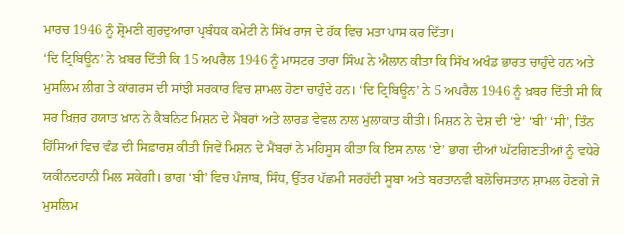ਮਾਰਚ 1946 ਨੂੰ ਸ਼੍ਰੋਮਣੀ ਗੁਰਦੁਆਰਾ ਪ੍ਰਬੰਧਕ ਕਮੇਟੀ ਨੇ ਸਿੱਖ ਰਾਜ ਦੇ ਹੱਕ ਵਿਚ ਮਤਾ ਪਾਸ ਕਰ ਦਿੱਤਾ।
‘ਦਿ ਟ੍ਰਿਬਿਊਨ’ ਨੇ ਖ਼ਬਰ ਦਿੱਤੀ ਕਿ 15 ਅਪਰੈਲ 1946 ਨੂੰ ਮਾਸਟਰ ਤਾਰਾ ਸਿੰਘ ਨੇ ਐਲਾਨ ਕੀਤਾ ਕਿ ਸਿੱਖ ਅਖੰਡ ਭਾਰਤ ਚਾਹੁੰਦੇ ਹਨ ਅਤੇ ਮੁਸਲਿਮ ਲੀਗ ਤੇ ਕਾਂਗਰਸ ਦੀ ਸਾਂਝੀ ਸਰਕਾਰ ਵਿਚ ਸ਼ਾਮਲ ਹੋਣਾ ਚਾਹੁੰਦੇ ਹਨ। ‘ਦਿ ਟ੍ਰਿਬਿਊਨ’ ਨੇ 5 ਅਪਰੈਲ 1946 ਨੂੰ ਖ਼ਬਰ ਦਿੱਤੀ ਸੀ ਕਿ ਸਰ ਖ਼ਿਜ਼ਰ ਹਯਾਤ ਖ਼ਾਨ ਨੇ ਕੈਬਨਿਟ ਮਿਸ਼ਨ ਦੇ ਮੈਂਬਰਾਂ ਅਤੇ ਲਾਰਡ ਵੇਵਲ ਨਾਲ ਮੁਲਾਕਾਤ ਕੀਤੀ। ਮਿਸ਼ਨ ਨੇ ਦੇਸ਼ ਦੀ ‘ਏ’ ‘ਬੀ’ ‘ਸੀ’, ਤਿੰਨ ਹਿੱਸਿਆਂ ਵਿਚ ਵੰਡ ਦੀ ਸਿਫ਼ਾਰਸ਼ ਕੀਤੀ ਜਿਵੇਂ ਮਿਸ਼ਨ ਦੇ ਮੈਂਬਰਾਂ ਨੇ ਮਹਿਸੂਸ ਕੀਤਾ ਕਿ ਇਸ ਨਾਲ ‘ਏ’ ਭਾਗ ਦੀਆਂ ਘੱਟਗਿਣਤੀਆਂ ਨੂੰ ਵਧੇਰੇ ਯਕੀਨਦਹਾਨੀ ਮਿਲ ਸਕੇਗੀ। ਭਾਗ ‘ਬੀ’ ਵਿਚ ਪੰਜਾਬ, ਸਿੰਧ, ਉੱਤਰ ਪੱਛਮੀ ਸਰਹੱਦੀ ਸੂਬਾ ਅਤੇ ਬਰਤਾਨਵੀ ਬਲੋਚਿਸਤਾਨ ਸ਼ਾਮਲ ਹੋਣਗੇ ਜੋ ਮੁਸਲਿਮ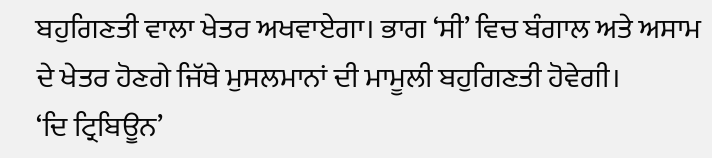ਬਹੁਗਿਣਤੀ ਵਾਲਾ ਖੇਤਰ ਅਖਵਾਏਗਾ। ਭਾਗ ‘ਸੀ’ ਵਿਚ ਬੰਗਾਲ ਅਤੇ ਅਸਾਮ ਦੇ ਖੇਤਰ ਹੋਣਗੇ ਜਿੱਥੇ ਮੁਸਲਮਾਨਾਂ ਦੀ ਮਾਮੂਲੀ ਬਹੁਗਿਣਤੀ ਹੋਵੇਗੀ।
‘ਦਿ ਟ੍ਰਿਬਿਊਨ’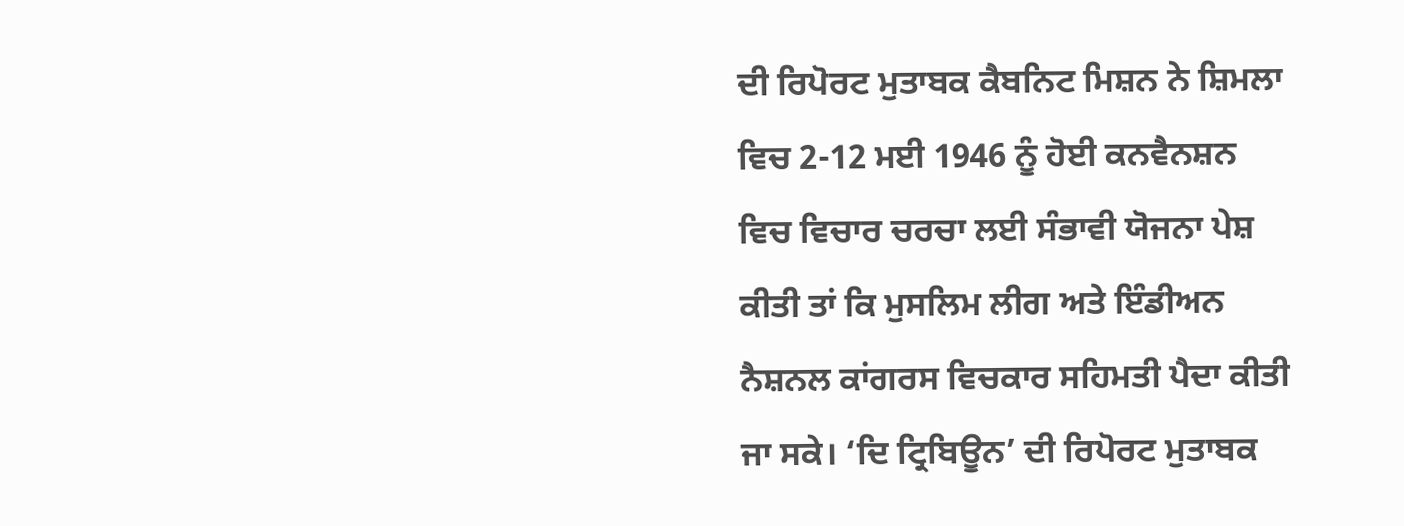ਦੀ ਰਿਪੋਰਟ ਮੁਤਾਬਕ ਕੈਬਨਿਟ ਮਿਸ਼ਨ ਨੇ ਸ਼ਿਮਲਾ ਵਿਚ 2-12 ਮਈ 1946 ਨੂੰ ਹੋਈ ਕਨਵੈਨਸ਼ਨ ਵਿਚ ਵਿਚਾਰ ਚਰਚਾ ਲਈ ਸੰਭਾਵੀ ਯੋਜਨਾ ਪੇਸ਼ ਕੀਤੀ ਤਾਂ ਕਿ ਮੁਸਲਿਮ ਲੀਗ ਅਤੇ ਇੰਡੀਅਨ ਨੈਸ਼ਨਲ ਕਾਂਗਰਸ ਵਿਚਕਾਰ ਸਹਿਮਤੀ ਪੈਦਾ ਕੀਤੀ ਜਾ ਸਕੇ। ‘ਦਿ ਟ੍ਰਿਬਿਊਨ’ ਦੀ ਰਿਪੋਰਟ ਮੁਤਾਬਕ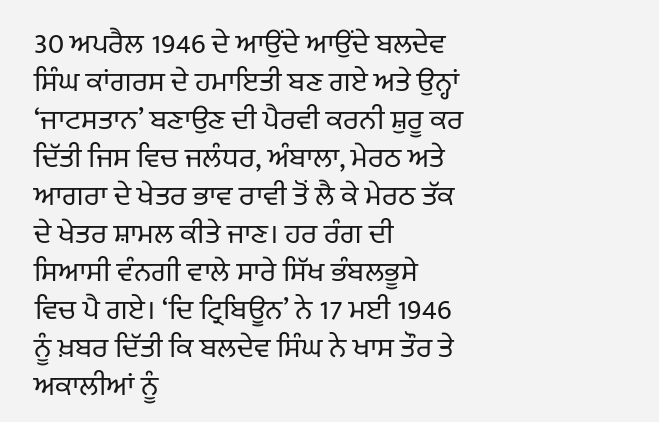30 ਅਪਰੈਲ 1946 ਦੇ ਆਉਂਦੇ ਆਉਂਦੇ ਬਲਦੇਵ ਸਿੰਘ ਕਾਂਗਰਸ ਦੇ ਹਮਾਇਤੀ ਬਣ ਗਏ ਅਤੇ ਉਨ੍ਹਾਂ ‘ਜਾਟਸਤਾਨ’ ਬਣਾਉਣ ਦੀ ਪੈਰਵੀ ਕਰਨੀ ਸ਼ੁਰੂ ਕਰ ਦਿੱਤੀ ਜਿਸ ਵਿਚ ਜਲੰਧਰ, ਅੰਬਾਲਾ, ਮੇਰਠ ਅਤੇ ਆਗਰਾ ਦੇ ਖੇਤਰ ਭਾਵ ਰਾਵੀ ਤੋਂ ਲੈ ਕੇ ਮੇਰਠ ਤੱਕ ਦੇ ਖੇਤਰ ਸ਼ਾਮਲ ਕੀਤੇ ਜਾਣ। ਹਰ ਰੰਗ ਦੀ ਸਿਆਸੀ ਵੰਨਗੀ ਵਾਲੇ ਸਾਰੇ ਸਿੱਖ ਭੰਬਲਭੂਸੇ ਵਿਚ ਪੈ ਗਏ। ‘ਦਿ ਟ੍ਰਿਬਿਊਨ’ ਨੇ 17 ਮਈ 1946 ਨੂੰ ਖ਼ਬਰ ਦਿੱਤੀ ਕਿ ਬਲਦੇਵ ਸਿੰਘ ਨੇ ਖਾਸ ਤੌਰ ਤੇ ਅਕਾਲੀਆਂ ਨੂੰ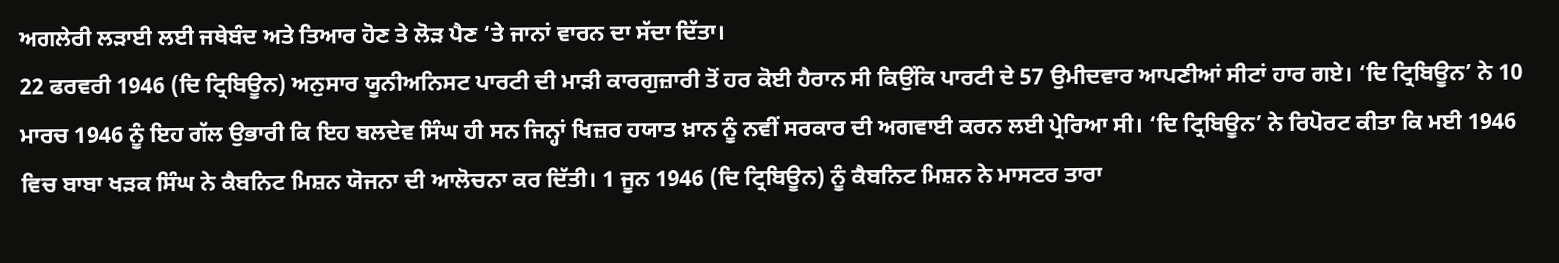ਅਗਲੇਰੀ ਲੜਾਈ ਲਈ ਜਥੇਬੰਦ ਅਤੇ ਤਿਆਰ ਹੋਣ ਤੇ ਲੋੜ ਪੈਣ ‘ਤੇ ਜਾਨਾਂ ਵਾਰਨ ਦਾ ਸੱਦਾ ਦਿੱਤਾ।
22 ਫਰਵਰੀ 1946 (ਦਿ ਟ੍ਰਿਬਿਊਨ) ਅਨੁਸਾਰ ਯੂਨੀਅਨਿਸਟ ਪਾਰਟੀ ਦੀ ਮਾੜੀ ਕਾਰਗੁਜ਼ਾਰੀ ਤੋਂ ਹਰ ਕੋਈ ਹੈਰਾਨ ਸੀ ਕਿਉਂਕਿ ਪਾਰਟੀ ਦੇ 57 ਉਮੀਦਵਾਰ ਆਪਣੀਆਂ ਸੀਟਾਂ ਹਾਰ ਗਏ। ‘ਦਿ ਟ੍ਰਿਬਿਊਨ’ ਨੇ 10 ਮਾਰਚ 1946 ਨੂੰ ਇਹ ਗੱਲ ਉਭਾਰੀ ਕਿ ਇਹ ਬਲਦੇਵ ਸਿੰਘ ਹੀ ਸਨ ਜਿਨ੍ਹਾਂ ਖਿਜ਼ਰ ਹਯਾਤ ਖ਼ਾਨ ਨੂੰ ਨਵੀਂ ਸਰਕਾਰ ਦੀ ਅਗਵਾਈ ਕਰਨ ਲਈ ਪ੍ਰੇਰਿਆ ਸੀ। ‘ਦਿ ਟ੍ਰਿਬਿਊਨ’ ਨੇ ਰਿਪੋਰਟ ਕੀਤਾ ਕਿ ਮਈ 1946 ਵਿਚ ਬਾਬਾ ਖੜਕ ਸਿੰਘ ਨੇ ਕੈਬਨਿਟ ਮਿਸ਼ਨ ਯੋਜਨਾ ਦੀ ਆਲੋਚਨਾ ਕਰ ਦਿੱਤੀ। 1 ਜੂਨ 1946 (ਦਿ ਟ੍ਰਿਬਿਊਨ) ਨੂੰ ਕੈਬਨਿਟ ਮਿਸ਼ਨ ਨੇ ਮਾਸਟਰ ਤਾਰਾ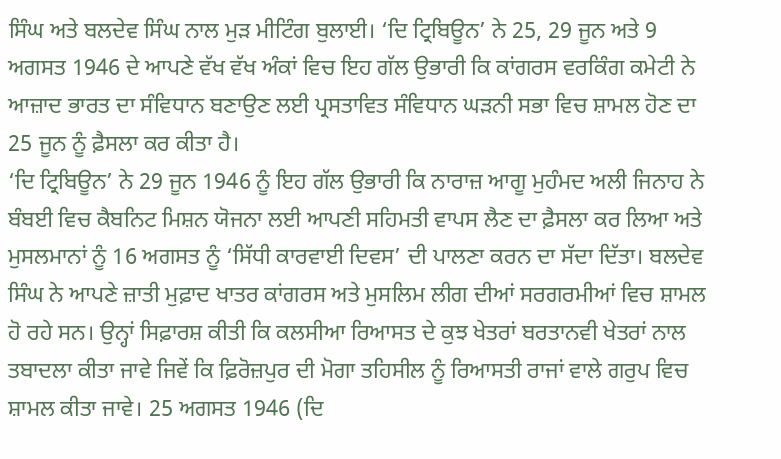ਸਿੰਘ ਅਤੇ ਬਲਦੇਵ ਸਿੰਘ ਨਾਲ ਮੁੜ ਮੀਟਿੰਗ ਬੁਲਾਈ। ‘ਦਿ ਟ੍ਰਿਬਿਊਨ’ ਨੇ 25, 29 ਜੂਨ ਅਤੇ 9 ਅਗਸਤ 1946 ਦੇ ਆਪਣੇ ਵੱਖ ਵੱਖ ਅੰਕਾਂ ਵਿਚ ਇਹ ਗੱਲ ਉਭਾਰੀ ਕਿ ਕਾਂਗਰਸ ਵਰਕਿੰਗ ਕਮੇਟੀ ਨੇ ਆਜ਼ਾਦ ਭਾਰਤ ਦਾ ਸੰਵਿਧਾਨ ਬਣਾਉਣ ਲਈ ਪ੍ਰਸਤਾਵਿਤ ਸੰਵਿਧਾਨ ਘੜਨੀ ਸਭਾ ਵਿਚ ਸ਼ਾਮਲ ਹੋਣ ਦਾ 25 ਜੂਨ ਨੂੰ ਫ਼ੈਸਲਾ ਕਰ ਕੀਤਾ ਹੈ।
‘ਦਿ ਟ੍ਰਿਬਿਊਨ’ ਨੇ 29 ਜੂਨ 1946 ਨੂੰ ਇਹ ਗੱਲ ਉਭਾਰੀ ਕਿ ਨਾਰਾਜ਼ ਆਗੂ ਮੁਹੰਮਦ ਅਲੀ ਜਿਨਾਹ ਨੇ ਬੰਬਈ ਵਿਚ ਕੈਬਨਿਟ ਮਿਸ਼ਨ ਯੋਜਨਾ ਲਈ ਆਪਣੀ ਸਹਿਮਤੀ ਵਾਪਸ ਲੈਣ ਦਾ ਫ਼ੈਸਲਾ ਕਰ ਲਿਆ ਅਤੇ ਮੁਸਲਮਾਨਾਂ ਨੂੰ 16 ਅਗਸਤ ਨੂੰ ‘ਸਿੱਧੀ ਕਾਰਵਾਈ ਦਿਵਸ’ ਦੀ ਪਾਲਣਾ ਕਰਨ ਦਾ ਸੱਦਾ ਦਿੱਤਾ। ਬਲਦੇਵ ਸਿੰਘ ਨੇ ਆਪਣੇ ਜ਼ਾਤੀ ਮੁਫ਼ਾਦ ਖਾਤਰ ਕਾਂਗਰਸ ਅਤੇ ਮੁਸਲਿਮ ਲੀਗ ਦੀਆਂ ਸਰਗਰਮੀਆਂ ਵਿਚ ਸ਼ਾਮਲ ਹੋ ਰਹੇ ਸਨ। ਉਨ੍ਹਾਂ ਸਿਫ਼ਾਰਸ਼ ਕੀਤੀ ਕਿ ਕਲਸੀਆ ਰਿਆਸਤ ਦੇ ਕੁਝ ਖੇਤਰਾਂ ਬਰਤਾਨਵੀ ਖੇਤਰਾਂ ਨਾਲ ਤਬਾਦਲਾ ਕੀਤਾ ਜਾਵੇ ਜਿਵੇਂ ਕਿ ਫ਼ਿਰੋਜ਼ਪੁਰ ਦੀ ਮੋਗਾ ਤਹਿਸੀਲ ਨੂੰ ਰਿਆਸਤੀ ਰਾਜਾਂ ਵਾਲੇ ਗਰੁਪ ਵਿਚ ਸ਼ਾਮਲ ਕੀਤਾ ਜਾਵੇ। 25 ਅਗਸਤ 1946 (ਦਿ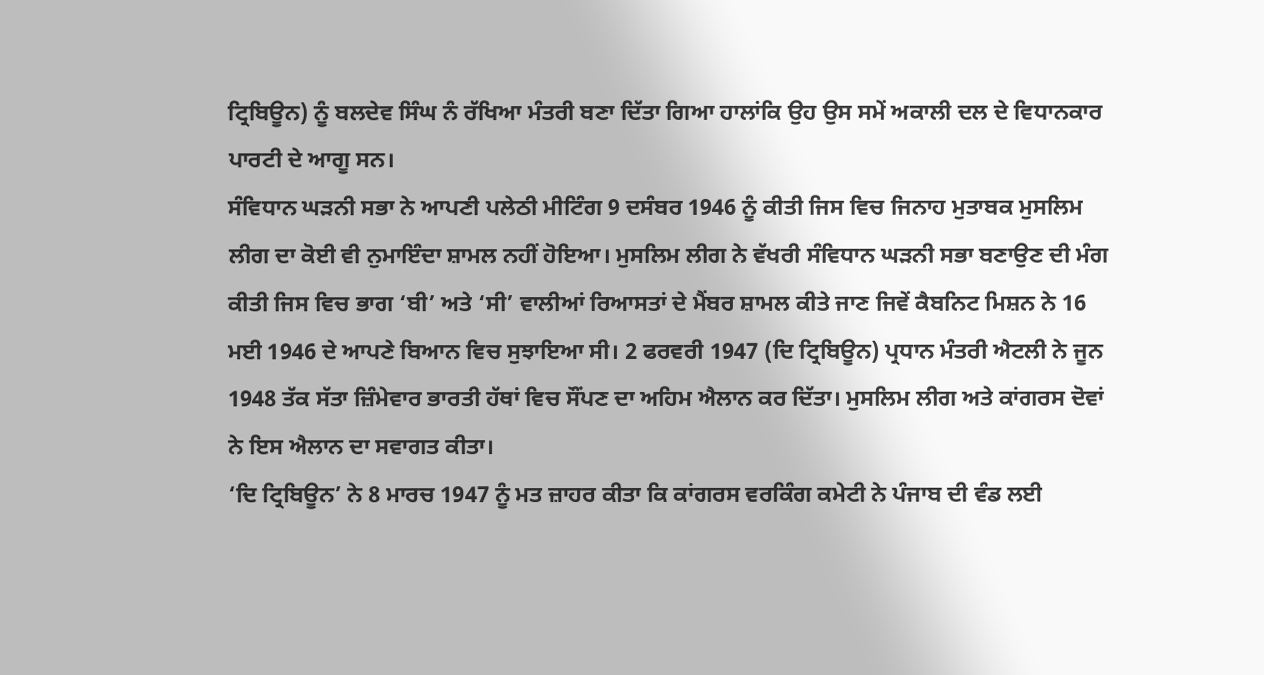ਟ੍ਰਿਬਿਊਨ) ਨੂੰ ਬਲਦੇਵ ਸਿੰਘ ਨੰ ਰੱਖਿਆ ਮੰਤਰੀ ਬਣਾ ਦਿੱਤਾ ਗਿਆ ਹਾਲਾਂਕਿ ਉਹ ਉਸ ਸਮੇਂ ਅਕਾਲੀ ਦਲ ਦੇ ਵਿਧਾਨਕਾਰ ਪਾਰਟੀ ਦੇ ਆਗੂ ਸਨ।
ਸੰਵਿਧਾਨ ਘੜਨੀ ਸਭਾ ਨੇ ਆਪਣੀ ਪਲੇਠੀ ਮੀਟਿੰਗ 9 ਦਸੰਬਰ 1946 ਨੂੰ ਕੀਤੀ ਜਿਸ ਵਿਚ ਜਿਨਾਹ ਮੁਤਾਬਕ ਮੁਸਲਿਮ ਲੀਗ ਦਾ ਕੋਈ ਵੀ ਨੁਮਾਇੰਦਾ ਸ਼ਾਮਲ ਨਹੀਂ ਹੋਇਆ। ਮੁਸਲਿਮ ਲੀਗ ਨੇ ਵੱਖਰੀ ਸੰਵਿਧਾਨ ਘੜਨੀ ਸਭਾ ਬਣਾਉਣ ਦੀ ਮੰਗ ਕੀਤੀ ਜਿਸ ਵਿਚ ਭਾਗ ‘ਬੀ’ ਅਤੇ ‘ਸੀ’ ਵਾਲੀਆਂ ਰਿਆਸਤਾਂ ਦੇ ਮੈਂਬਰ ਸ਼ਾਮਲ ਕੀਤੇ ਜਾਣ ਜਿਵੇਂ ਕੈਬਨਿਟ ਮਿਸ਼ਨ ਨੇ 16 ਮਈ 1946 ਦੇ ਆਪਣੇ ਬਿਆਨ ਵਿਚ ਸੁਝਾਇਆ ਸੀ। 2 ਫਰਵਰੀ 1947 (ਦਿ ਟ੍ਰਿਬਿਊਨ) ਪ੍ਰਧਾਨ ਮੰਤਰੀ ਐਟਲੀ ਨੇ ਜੂਨ 1948 ਤੱਕ ਸੱਤਾ ਜ਼ਿੰਮੇਵਾਰ ਭਾਰਤੀ ਹੱਥਾਂ ਵਿਚ ਸੌਂਪਣ ਦਾ ਅਹਿਮ ਐਲਾਨ ਕਰ ਦਿੱਤਾ। ਮੁਸਲਿਮ ਲੀਗ ਅਤੇ ਕਾਂਗਰਸ ਦੋਵਾਂ ਨੇ ਇਸ ਐਲਾਨ ਦਾ ਸਵਾਗਤ ਕੀਤਾ।
‘ਦਿ ਟ੍ਰਿਬਿਊਨ’ ਨੇ 8 ਮਾਰਚ 1947 ਨੂੰ ਮਤ ਜ਼ਾਹਰ ਕੀਤਾ ਕਿ ਕਾਂਗਰਸ ਵਰਕਿੰਗ ਕਮੇਟੀ ਨੇ ਪੰਜਾਬ ਦੀ ਵੰਡ ਲਈ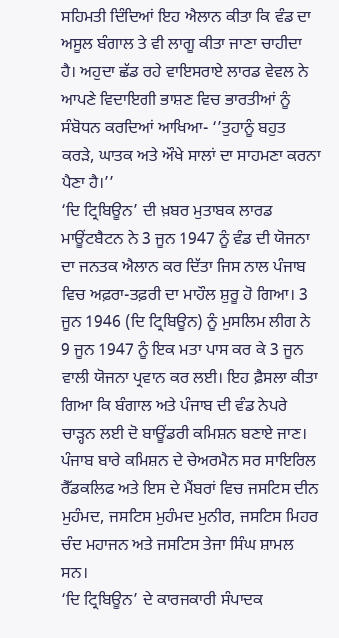ਸਹਿਮਤੀ ਦਿੰਦਿਆਂ ਇਹ ਐਲਾਨ ਕੀਤਾ ਕਿ ਵੰਡ ਦਾ ਅਸੂਲ ਬੰਗਾਲ ਤੇ ਵੀ ਲਾਗੂ ਕੀਤਾ ਜਾਣਾ ਚਾਹੀਦਾ ਹੈ। ਅਹੁਦਾ ਛੱਡ ਰਹੇ ਵਾਇਸਰਾਏ ਲਾਰਡ ਵੇਵਲ ਨੇ ਆਪਣੇ ਵਿਦਾਇਗੀ ਭਾਸ਼ਣ ਵਿਚ ਭਾਰਤੀਆਂ ਨੂੰ ਸੰਬੋਧਨ ਕਰਦਿਆਂ ਆਖਿਆ- ‘’ਤੁਹਾਨੂੰ ਬਹੁਤ ਕਰੜੇ, ਘਾਤਕ ਅਤੇ ਔਖੇ ਸਾਲਾਂ ਦਾ ਸਾਹਮਣਾ ਕਰਨਾ ਪੈਣਾ ਹੈ।’’
‘ਦਿ ਟ੍ਰਿਬਿਊਨ’ ਦੀ ਖ਼ਬਰ ਮੁਤਾਬਕ ਲਾਰਡ ਮਾਊਂਟਬੈਟਨ ਨੇ 3 ਜੂਨ 1947 ਨੂੰ ਵੰਡ ਦੀ ਯੋਜਨਾ ਦਾ ਜਨਤਕ ਐਲਾਨ ਕਰ ਦਿੱਤਾ ਜਿਸ ਨਾਲ ਪੰਜਾਬ ਵਿਚ ਅਫ਼ਰਾ-ਤਫ਼ਰੀ ਦਾ ਮਾਹੌਲ ਸ਼ੁਰੂ ਹੋ ਗਿਆ। 3 ਜੂਨ 1946 (ਦਿ ਟ੍ਰਿਬਿਊਨ) ਨੂੰ ਮੁਸਲਿਮ ਲੀਗ ਨੇ 9 ਜੂਨ 1947 ਨੂੰ ਇਕ ਮਤਾ ਪਾਸ ਕਰ ਕੇ 3 ਜੂਨ ਵਾਲੀ ਯੋਜਨਾ ਪ੍ਰਵਾਨ ਕਰ ਲਈ। ਇਹ ਫ਼ੈਸਲਾ ਕੀਤਾ ਗਿਆ ਕਿ ਬੰਗਾਲ ਅਤੇ ਪੰਜਾਬ ਦੀ ਵੰਡ ਨੇਪਰੇ ਚਾੜ੍ਹਨ ਲਈ ਦੋ ਬਾਊਂਡਰੀ ਕਮਿਸ਼ਨ ਬਣਾਏ ਜਾਣ। ਪੰਜਾਬ ਬਾਰੇ ਕਮਿਸ਼ਨ ਦੇ ਚੇਅਰਮੈਨ ਸਰ ਸਾਇਰਿਲ ਰੈੱਡਕਲਿਫ ਅਤੇ ਇਸ ਦੇ ਮੈਂਬਰਾਂ ਵਿਚ ਜਸਟਿਸ ਦੀਨ ਮੁਹੰਮਦ, ਜਸਟਿਸ ਮੁਹੰਮਦ ਮੁਨੀਰ, ਜਸਟਿਸ ਮਿਹਰ ਚੰਦ ਮਹਾਜਨ ਅਤੇ ਜਸਟਿਸ ਤੇਜਾ ਸਿੰਘ ਸ਼ਾਮਲ ਸਨ।
‘ਦਿ ਟ੍ਰਿਬਿਊਨ’ ਦੇ ਕਾਰਜਕਾਰੀ ਸੰਪਾਦਕ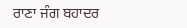ਰਾਣਾ ਜੰਗ ਬਹਾਦਰ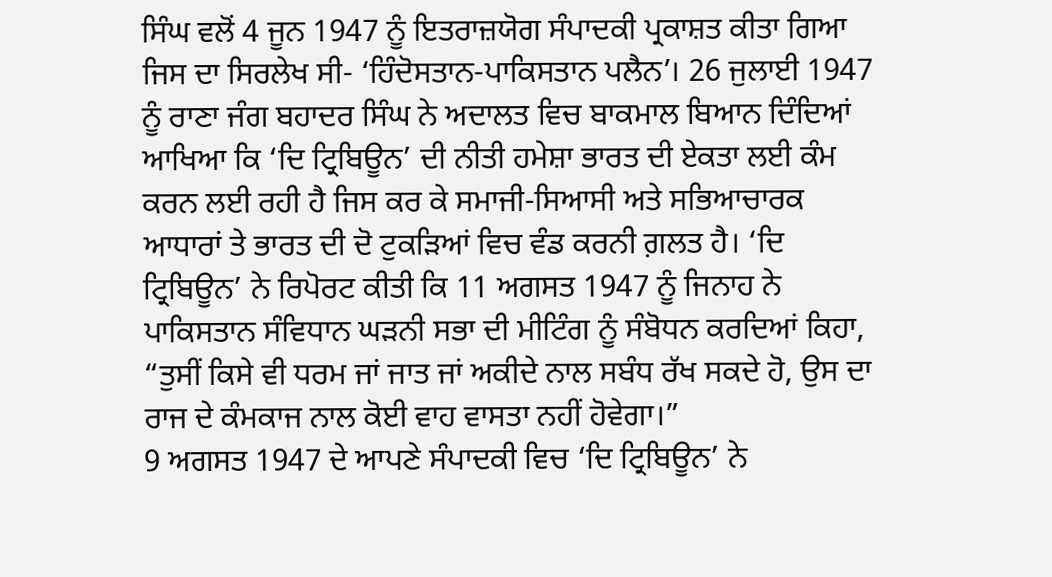ਸਿੰਘ ਵਲੋਂ 4 ਜੂਨ 1947 ਨੂੰ ਇਤਰਾਜ਼ਯੋਗ ਸੰਪਾਦਕੀ ਪ੍ਰਕਾਸ਼ਤ ਕੀਤਾ ਗਿਆ ਜਿਸ ਦਾ ਸਿਰਲੇਖ ਸੀ- ‘ਹਿੰਦੋਸਤਾਨ-ਪਾਕਿਸਤਾਨ ਪਲੈਨ’। 26 ਜੁਲਾਈ 1947 ਨੂੰ ਰਾਣਾ ਜੰਗ ਬਹਾਦਰ ਸਿੰਘ ਨੇ ਅਦਾਲਤ ਵਿਚ ਬਾਕਮਾਲ ਬਿਆਨ ਦਿੰਦਿਆਂ ਆਖਿਆ ਕਿ ‘ਦਿ ਟ੍ਰਿਬਿਊਨ’ ਦੀ ਨੀਤੀ ਹਮੇਸ਼ਾ ਭਾਰਤ ਦੀ ਏਕਤਾ ਲਈ ਕੰਮ ਕਰਨ ਲਈ ਰਹੀ ਹੈ ਜਿਸ ਕਰ ਕੇ ਸਮਾਜੀ-ਸਿਆਸੀ ਅਤੇ ਸਭਿਆਚਾਰਕ ਆਧਾਰਾਂ ਤੇ ਭਾਰਤ ਦੀ ਦੋ ਟੁਕੜਿਆਂ ਵਿਚ ਵੰਡ ਕਰਨੀ ਗ਼ਲਤ ਹੈ। ‘ਦਿ ਟ੍ਰਿਬਿਊਨ’ ਨੇ ਰਿਪੋਰਟ ਕੀਤੀ ਕਿ 11 ਅਗਸਤ 1947 ਨੂੰ ਜਿਨਾਹ ਨੇ ਪਾਕਿਸਤਾਨ ਸੰਵਿਧਾਨ ਘੜਨੀ ਸਭਾ ਦੀ ਮੀਟਿੰਗ ਨੂੰ ਸੰਬੋਧਨ ਕਰਦਿਆਂ ਕਿਹਾ, “ਤੁਸੀਂ ਕਿਸੇ ਵੀ ਧਰਮ ਜਾਂ ਜਾਤ ਜਾਂ ਅਕੀਦੇ ਨਾਲ ਸਬੰਧ ਰੱਖ ਸਕਦੇ ਹੋ, ਉਸ ਦਾ ਰਾਜ ਦੇ ਕੰਮਕਾਜ ਨਾਲ ਕੋਈ ਵਾਹ ਵਾਸਤਾ ਨਹੀਂ ਹੋਵੇਗਾ।”
9 ਅਗਸਤ 1947 ਦੇ ਆਪਣੇ ਸੰਪਾਦਕੀ ਵਿਚ ‘ਦਿ ਟ੍ਰਿਬਿਊਨ’ ਨੇ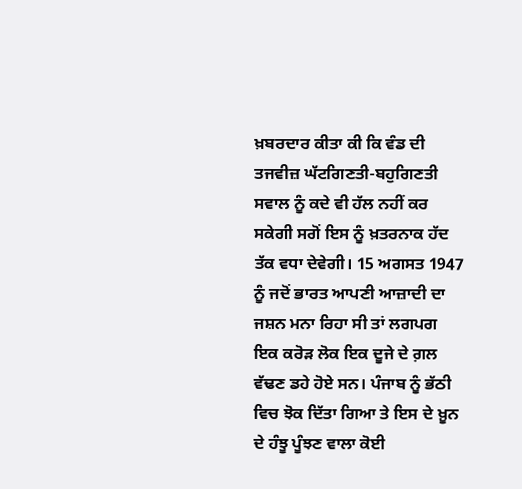ਖ਼ਬਰਦਾਰ ਕੀਤਾ ਕੀ ਕਿ ਵੰਡ ਦੀ ਤਜਵੀਜ਼ ਘੱਟਗਿਣਤੀ-ਬਹੁਗਿਣਤੀ ਸਵਾਲ ਨੂੰ ਕਦੇ ਵੀ ਹੱਲ ਨਹੀਂ ਕਰ ਸਕੇਗੀ ਸਗੋਂ ਇਸ ਨੂੰ ਖ਼ਤਰਨਾਕ ਹੱਦ ਤੱਕ ਵਧਾ ਦੇਵੇਗੀ। 15 ਅਗਸਤ 1947 ਨੂੰ ਜਦੋਂ ਭਾਰਤ ਆਪਣੀ ਆਜ਼ਾਦੀ ਦਾ ਜਸ਼ਨ ਮਨਾ ਰਿਹਾ ਸੀ ਤਾਂ ਲਗਪਗ ਇਕ ਕਰੋੜ ਲੋਕ ਇਕ ਦੂਜੇ ਦੇ ਗ਼ਲ ਵੱਢਣ ਡਹੇ ਹੋਏ ਸਨ। ਪੰਜਾਬ ਨੂੰ ਭੱਠੀ ਵਿਚ ਝੋਕ ਦਿੱਤਾ ਗਿਆ ਤੇ ਇਸ ਦੇ ਖ਼ੂਨ ਦੇ ਹੰਝੂ ਪੂੰਝਣ ਵਾਲਾ ਕੋਈ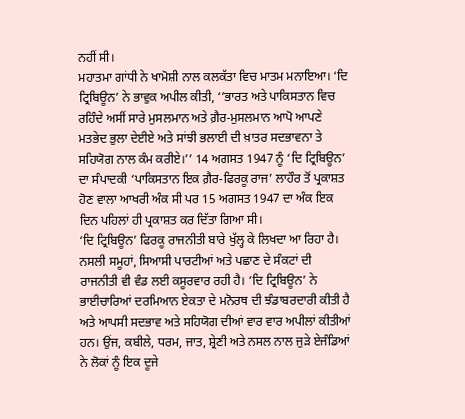ਨਹੀਂ ਸੀ।
ਮਹਾਤਮਾ ਗਾਂਧੀ ਨੇ ਖਾਮੋਸ਼ੀ ਨਾਲ ਕਲਕੱਤਾ ਵਿਚ ਮਾਤਮ ਮਨਾਇਆ। ‘ਦਿ ਟ੍ਰਿਬਿਊਨ’ ਨੇ ਭਾਵੁਕ ਅਪੀਲ ਕੀਤੀ, ‘’ਭਾਰਤ ਅਤੇ ਪਾਕਿਸਤਾਨ ਵਿਚ ਰਹਿੰਦੇ ਅਸੀਂ ਸਾਰੇ ਮੁਸਲਮਾਨ ਅਤੇ ਗ਼ੈਰ-ਮੁਸਲਮਾਨ ਆਪੋ ਆਪਣੇ ਮਤਭੇਦ ਭੁਲਾ ਦੇਈਏ ਅਤੇ ਸਾਂਝੀ ਭਲਾਈ ਦੀ ਖ਼ਾਤਰ ਸਦਭਾਵਨਾ ਤੇ ਸਹਿਯੋਗ ਨਾਲ ਕੰਮ ਕਰੀਏ।’’ 14 ਅਗਸਤ 1947 ਨੂੰ ‘ਦਿ ਟ੍ਰਿਬਿਊਨ’ ਦਾ ਸੰਪਾਦਕੀ ‘ਪਾਕਿਸਤਾਨ ਇਕ ਗ਼ੈਰ-ਫਿਰਕੂ ਰਾਜ’ ਲਾਹੌਰ ਤੋਂ ਪ੍ਰਕਾਸ਼ਤ ਹੋਣ ਵਾਲਾ ਆਖਰੀ ਅੰਕ ਸੀ ਪਰ 15 ਅਗਸਤ 1947 ਦਾ ਅੰਕ ਇਕ ਦਿਨ ਪਹਿਲਾਂ ਹੀ ਪ੍ਰਕਾਸ਼ਤ ਕਰ ਦਿੱਤਾ ਗਿਆ ਸੀ।
‘ਦਿ ਟ੍ਰਿਬਿਊਨ’ ਫਿਰਕੂ ਰਾਜਨੀਤੀ ਬਾਰੇ ਖੁੱਲ੍ਹ ਕੇ ਲਿਖਦਾ ਆ ਰਿਹਾ ਹੈ। ਨਸਲੀ ਸਮੂਹਾਂ, ਸਿਆਸੀ ਪਾਰਟੀਆਂ ਅਤੇ ਪਛਾਣ ਦੇ ਸੰਕਟਾਂ ਦੀ ਰਾਜਨੀਤੀ ਵੀ ਵੰਡ ਲਈ ਕਸੂਰਵਾਰ ਰਹੀ ਹੈ। ‘ਦਿ ਟ੍ਰਿਬਿਊਨ’ ਨੇ ਭਾਈਚਾਰਿਆਂ ਦਰਮਿਆਨ ਏਕਤਾ ਦੇ ਮਨੋਰਥ ਦੀ ਝੰਡਾਬਰਦਾਰੀ ਕੀਤੀ ਹੈ ਅਤੇ ਆਪਸੀ ਸਦਭਾਵ ਅਤੇ ਸਹਿਯੋਗ ਦੀਆਂ ਵਾਰ ਵਾਰ ਅਪੀਲਾਂ ਕੀਤੀਆਂ ਹਨ। ਉਂਜ, ਕਬੀਲੇ, ਧਰਮ, ਜਾਤ, ਸ਼੍ਰੇਣੀ ਅਤੇ ਨਸਲ ਨਾਲ ਜੁੜੇ ਏਜੰਡਿਆਂ ਨੇ ਲੋਕਾਂ ਨੂੰ ਇਕ ਦੂਜੇ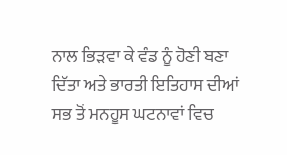ਨਾਲ ਭਿੜਵਾ ਕੇ ਵੰਡ ਨੂੰ ਹੋਣੀ ਬਣਾ ਦਿੱਤਾ ਅਤੇ ਭਾਰਤੀ ਇਤਿਹਾਸ ਦੀਆਂ ਸਭ ਤੋਂ ਮਨਹੂਸ ਘਟਨਾਵਾਂ ਵਿਚ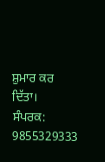ਸ਼ੁਮਾਰ ਕਰ ਦਿੱਤਾ।
ਸੰਪਰਕ: 9855329333